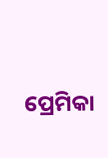ପ୍ରେମିକା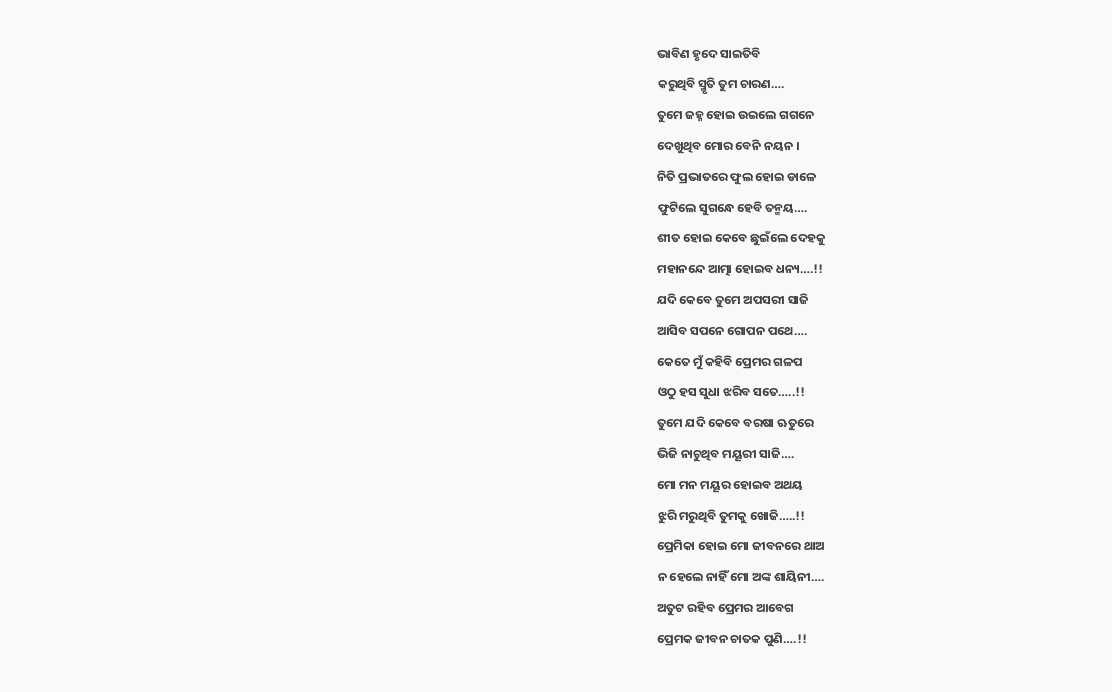ଭାବିଣ ହୃଦେ ସାଇତିବି
କରୁଥିବି ସ୍ମୃତି ତୁମ ଚାରଣ….
ତୁମେ ଜହ୍ନ ହୋଇ ଉଇଲେ ଗଗନେ
ଦେଖୁଥିବ ମୋର ବେନି ନୟନ ।
ନିତି ପ୍ରଭାତରେ ଫୁଲ ହୋଇ ଡାଳେ
ଫୁଟିଲେ ସୁଗନ୍ଧେ ହେବି ତନ୍ମୟ….
ଶୀତ ହୋଇ କେବେ ଛୁଇଁଲେ ଦେହକୁ
ମହାନନ୍ଦେ ଆତ୍ମା ହୋଇବ ଧନ୍ୟ….!!
ଯଦି କେବେ ତୁମେ ଅପସରୀ ସାଜି
ଆସିବ ସପନେ ଗୋପନ ପଥେ….
କେତେ ମୁଁ କହିବି ପ୍ରେମର ଗଳପ
ଓଠୁ ହସ ସୁଧା ଝରିବ ସତେ…..!!
ତୁମେ ଯଦି କେବେ ବରଷା ଋତୁରେ
ଭିଜି ନାଚୁଥିବ ମୟୂରୀ ସାଜି….
ମୋ ମନ ମୟୂର ହୋଇବ ଅଥୟ
ଝୁରି ମରୁଥିବି ତୁମକୁ ଖୋଜି…..!!
ପ୍ରେମିକା ହୋଇ ମୋ ଜୀବନରେ ଥାଅ
ନ ହେଲେ ନାହିଁ ମୋ ଅଙ୍କ ଶାୟିନୀ….
ଅତୁଟ ରହିବ ପ୍ରେମର ଆବେଗ
ପ୍ରେମକ ଜୀବନ ଚାତକ ପୁଣି….!!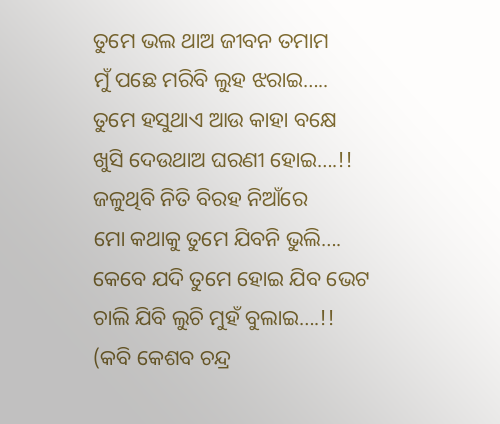ତୁମେ ଭଲ ଥାଅ ଜୀବନ ତମାମ
ମୁଁ ପଛେ ମରିବି ଲୁହ ଝରାଇ…..
ତୁମେ ହସୁଥାଏ ଆଉ କାହା ବକ୍ଷେ
ଖୁସି ଦେଉଥାଅ ଘରଣୀ ହୋଇ….!!
ଜଳୁଥିବି ନିତି ବିରହ ନିଆଁରେ
ମୋ କଥାକୁ ତୁମେ ଯିବନି ଭୁଲି….
କେବେ ଯଦି ତୁମେ ହୋଇ ଯିବ ଭେଟ
ଚାଲି ଯିବି ଲୁଚି ମୁହଁ ବୁଲାଇ….!!
(କବି କେଶବ ଚନ୍ଦ୍ର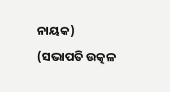ନାୟକ)
(ସଭାପତି ଉତ୍କଳ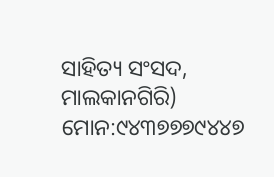ସାହିତ୍ୟ ସଂସଦ, ମାଲକାନଗିରି)
ମୋନ:୯୪୩୭୭୭୯୪୪୭